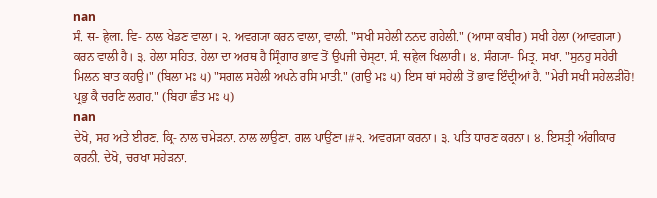nan
ਸੰ. स- हेला. ਵਿ- ਨਾਲ ਖੇਡਣ ਵਾਲਾ। ੨. ਅਵਗ੍ਯਾ ਕਰਨ ਵਾਲਾ, ਵਾਲੀ. "ਸਖੀ ਸਹੇਲੀ ਨਨਦ ਗਹੇਲੀ." (ਆਸਾ ਕਬੀਰ) ਸਖੀ ਹੇਲਾ (ਆਵਗ੍ਯਾ) ਕਰਨ ਵਾਲੀ ਹੈ। ੩. ਹੇਲਾ ਸਹਿਤ. ਹੇਲਾ ਦਾ ਅਰਥ ਹੈ ਸ੍ਰਿੰਗਾਰ ਭਾਵ ਤੋਂ ਉਪਜੀ ਚੇਸ੍ਟਾ. ਸੰ. सहेल ਖਿਲਾਰੀ। ੪. ਸੰਗ੍ਯਾ- ਮਿਤ੍ਰ. ਸਖਾ. "ਸੁਨਹੁ ਸਹੇਰੀ ਮਿਲਨ ਬਾਤ ਕਹਉ।" (ਬਿਲਾ ਮਃ ੫) "ਸਗਲ ਸਹੇਲੀ ਅਪਨੇ ਰਸਿ ਮਾਤੀ." (ਗਉ ਮਃ ੫) ਇਸ ਥਾਂ ਸਹੇਲੀ ਤੋਂ ਭਾਵ ਇੰਦ੍ਰੀਆਂ ਹੈ. "ਮੇਰੀ ਸਖੀ ਸਹੇਲੜੀਹੋ! ਪ੍ਰਭੁ ਕੈ ਚਰਣਿ ਲਗਹ." (ਬਿਹਾ ਛੰਤ ਮਃ ੫)
nan
ਦੇਖੋ, ਸਹ ਅਤੇ ਈਰਣ. ਕ੍ਰਿ- ਨਾਲ ਚਮੇੜਨਾ. ਨਾਲ ਲਾਉਣਾ. ਗਲ ਪਾਉਂਣਾ।#੨. ਅਵਗ੍ਯਾ ਕਰਨਾ। ੩. ਪਤਿ ਧਾਰਣ ਕਰਨਾ। ੪. ਇਸਤ੍ਰੀ ਅੰਗੀਕਾਰ ਕਰਨੀ. ਦੇਖੋ, ਚਰਖਾ ਸਹੇੜਨਾ.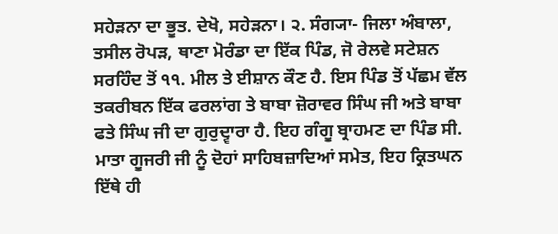ਸਹੇੜਨਾ ਦਾ ਭੂਤ. ਦੇਖੋ, ਸਹੇੜਨਾ। ੨. ਸੰਗ੍ਯਾ- ਜਿਲਾ ਅੰਬਾਲਾ, ਤਸੀਲ ਰੋਪੜ, ਥਾਣਾ ਮੋਰੰਡਾ ਦਾ ਇੱਕ ਪਿੰਡ, ਜੋ ਰੇਲਵੇ ਸਟੇਸ਼ਨ ਸਰਹਿੰਦ ਤੋਂ ੧੧. ਮੀਲ ਤੇ ਈਸ਼ਾਨ ਕੌਣ ਹੈ. ਇਸ ਪਿੰਡ ਤੋਂ ਪੱਛਮ ਵੱਲ ਤਕਰੀਬਨ ਇੱਕ ਫਰਲਾਂਗ ਤੇ ਬਾਬਾ ਜ਼ੋਰਾਵਰ ਸਿੰਘ ਜੀ ਅਤੇ ਬਾਬਾ ਫਤੇ ਸਿੰਘ ਜੀ ਦਾ ਗੁਰੁਦ੍ਵਾਰਾ ਹੈ. ਇਹ ਗੰਗੂ ਬ੍ਰਾਹਮਣ ਦਾ ਪਿੰਡ ਸੀ. ਮਾਤਾ ਗੂਜਰੀ ਜੀ ਨੂੰ ਦੋਹਾਂ ਸਾਹਿਬਜ਼ਾਦਿਆਂ ਸਮੇਤ, ਇਹ ਕ੍ਰਿਤਘਨ ਇੱਥੇ ਹੀ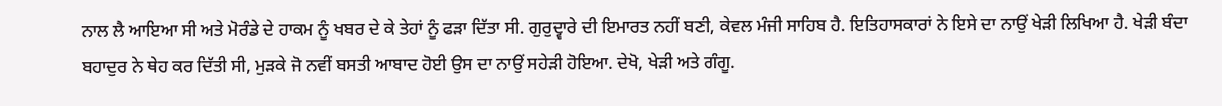ਨਾਲ ਲੈ ਆਇਆ ਸੀ ਅਤੇ ਮੋਰੰਡੇ ਦੇ ਹਾਕਮ ਨੂੰ ਖਬਰ ਦੇ ਕੇ ਤੇਹਾਂ ਨੂੰ ਫੜਾ ਦਿੱਤਾ ਸੀ. ਗੁਰੁਦ੍ਵਾਰੇ ਦੀ ਇਮਾਰਤ ਨਹੀਂ ਬਣੀ, ਕੇਵਲ ਮੰਜੀ ਸਾਹਿਬ ਹੈ. ਇਤਿਹਾਸਕਾਰਾਂ ਨੇ ਇਸੇ ਦਾ ਨਾਉਂ ਖੇੜੀ ਲਿਖਿਆ ਹੈ. ਖੇੜੀ ਬੰਦਾ ਬਹਾਦੁਰ ਨੇ ਥੇਹ ਕਰ ਦਿੱਤੀ ਸੀ, ਮੁੜਕੇ ਜੋ ਨਵੀਂ ਬਸਤੀ ਆਬਾਦ ਹੋਈ ਉਸ ਦਾ ਨਾਉਂ ਸਹੇੜੀ ਹੋਇਆ. ਦੇਖੋ, ਖੇੜੀ ਅਤੇ ਗੰਗੂ.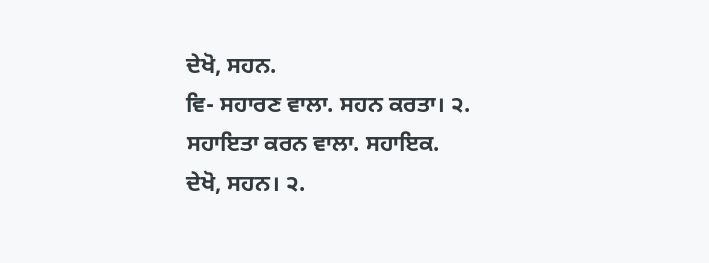ਦੇਖੋ, ਸਹਨ.
ਵਿ- ਸਹਾਰਣ ਵਾਲਾ. ਸਹਨ ਕਰਤਾ। ੨. ਸਹਾਇਤਾ ਕਰਨ ਵਾਲਾ. ਸਹਾਇਕ.
ਦੇਖੋ, ਸਹਨ। ੨.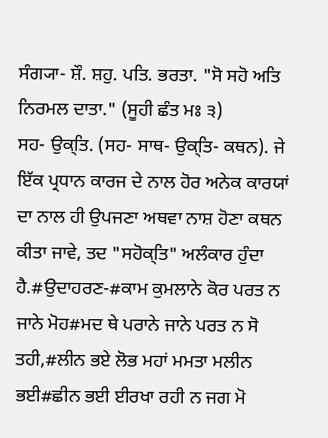ਸੰਗ੍ਯਾ- ਸ਼ੌ. ਸ਼ਹੁ. ਪਤਿ. ਭਰਤਾ. "ਸੋ ਸਹੋ ਅਤਿ ਨਿਰਮਲ ਦਾਤਾ." (ਸੂਹੀ ਛੰਤ ਮਃ ੩)
ਸਹ- ਉਕ੍ਤਿ. (ਸਹ- ਸਾਥ- ਉਕ੍ਤਿ- ਕਥਨ). ਜੇ ਇੱਕ ਪ੍ਰਧਾਨ ਕਾਰਜ ਦੇ ਨਾਲ ਹੋਰ ਅਨੇਕ ਕਾਰਯਾਂ ਦਾ ਨਾਲ ਹੀ ਉਪਜਣਾ ਅਥਵਾ ਨਾਸ਼ ਹੋਣਾ ਕਥਨ ਕੀਤਾ ਜਾਵੇ, ਤਦ "ਸਹੋਕ੍ਤਿ" ਅਲੰਕਾਰ ਹੁੰਦਾ ਹੈ.#ਉਦਾਹਰਣ-#ਕਾਮ ਕੁਮਲਾਨੇ ਕੋਰ ਪਰਤ ਨ ਜਾਨੇ ਮੋਹ#ਮਦ ਥੇ ਪਰਾਨੇ ਜਾਨੇ ਪਰਤ ਨ ਸੋ ਤਹੀ,#ਲੀਨ ਭਏ ਲੋਭ ਮਹਾਂ ਮਮਤਾ ਮਲੀਨ ਭਈ#ਛੀਨ ਭਈ ਈਰਖਾ ਰਹੀ ਨ ਜਗ ਮੋ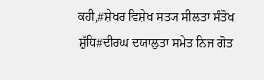ਕਹੀ,#ਸ਼ੇਖਰ ਵਿਸ਼ੇਖ ਸਤ੍ਯ ਸੀਲਤਾ ਸੰਤੋਖ ਸ਼ੁੱਧਿ#ਦੀਰਘ ਦਯਾਲੁਤਾ ਸਮੇਤ ਨਿਜ ਗੋਤ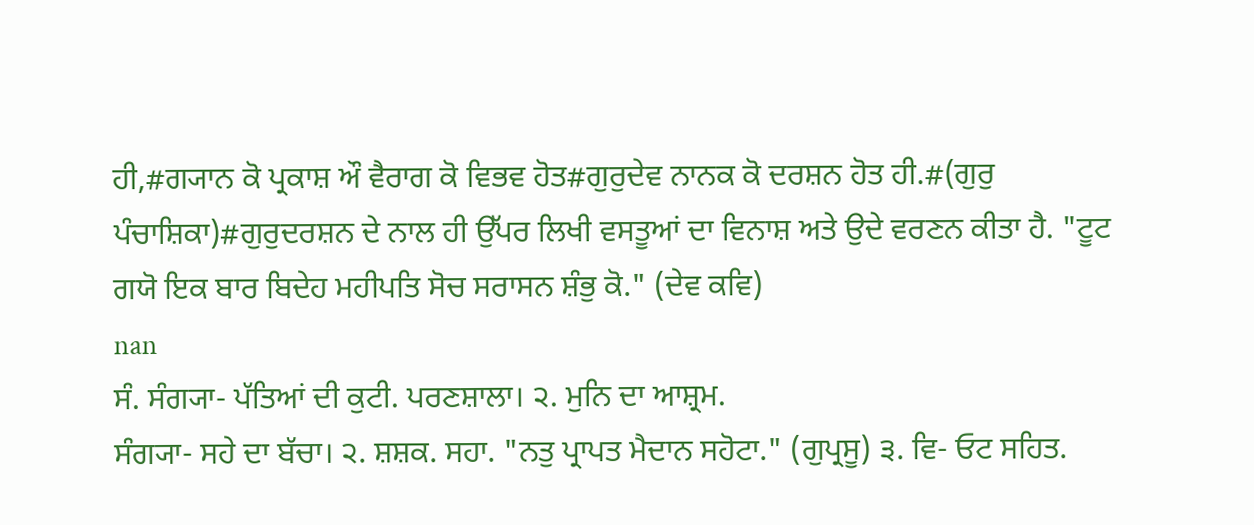ਹੀ,#ਗ੍ਯਾਨ ਕੋ ਪ੍ਰਕਾਸ਼ ਔ ਵੈਰਾਗ ਕੋ ਵਿਭਵ ਹੋਤ#ਗੁਰੁਦੇਵ ਨਾਨਕ ਕੋ ਦਰਸ਼ਨ ਹੋਤ ਹੀ.#(ਗੁਰੁ ਪੰਚਾਸ਼ਿਕਾ)#ਗੁਰੁਦਰਸ਼ਨ ਦੇ ਨਾਲ ਹੀ ਉੱਪਰ ਲਿਖੀ ਵਸਤੂਆਂ ਦਾ ਵਿਨਾਸ਼ ਅਤੇ ਉਦੇ ਵਰਣਨ ਕੀਤਾ ਹੈ. "ਟੂਟ ਗਯੋ ਇਕ ਬਾਰ ਬਿਦੇਹ ਮਹੀਪਤਿ ਸੋਚ ਸਰਾਸਨ ਸ਼ੰਭੁ ਕੋ." (ਦੇਵ ਕਵਿ)
nan
ਸੰ. ਸੰਗ੍ਯਾ- ਪੱਤਿਆਂ ਦੀ ਕੁਟੀ. ਪਰਣਸ਼ਾਲਾ। ੨. ਮੁਨਿ ਦਾ ਆਸ਼੍ਰਮ.
ਸੰਗ੍ਯਾ- ਸਹੇ ਦਾ ਬੱਚਾ। ੨. ਸ਼ਸ਼ਕ. ਸਹਾ. "ਨਤੁ ਪ੍ਰਾਪਤ ਮੈਦਾਨ ਸਹੋਟਾ." (ਗੁਪ੍ਰਸੂ) ੩. ਵਿ- ਓਟ ਸਹਿਤ.